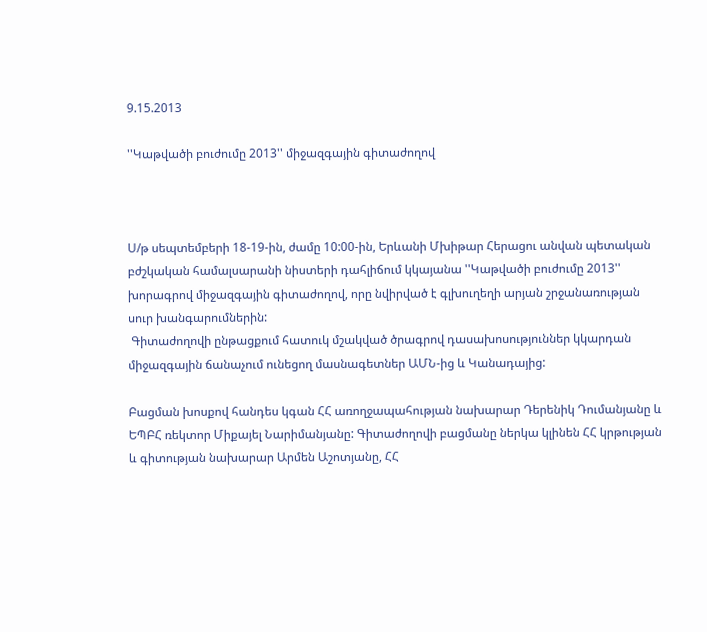9.15.2013

''Կաթվածի բուժումը 2013'' միջազգային գիտաժողով



Ս/թ սեպտեմբերի 18-19-ին, ժամը 10:00-ին, Երևանի Մխիթար Հերացու անվան պետական բժշկական համալսարանի նիստերի դահլիճում կկայանա ''Կաթվածի բուժումը 2013'' խորագրով միջազգային գիտաժողով, որը նվիրված է գլխուղեղի արյան շրջանառության սուր խանգարումներին:
 Գիտաժողովի ընթացքում հատուկ մշակված ծրագրով դասախոսություններ կկարդան միջազգային ճանաչում ունեցող մասնագետներ ԱՄՆ-ից և Կանադայից:

Բացման խոսքով հանդես կգան ՀՀ առողջապահության նախարար Դերենիկ Դումանյանը և ԵՊԲՀ ռեկտոր Միքայել Նարիմանյանը: Գիտաժողովի բացմանը ներկա կլինեն ՀՀ կրթության և գիտության նախարար Արմեն Աշոտյանը, ՀՀ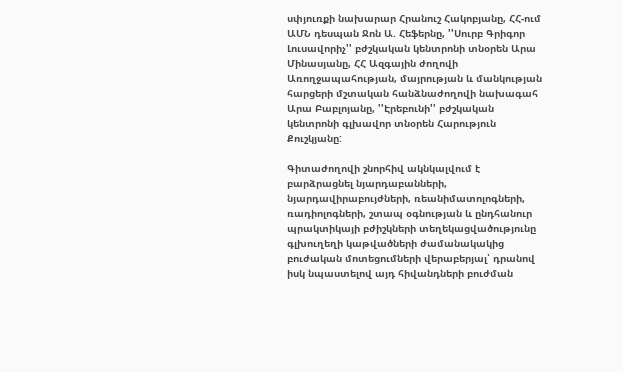սփյուռքի նախարար Հրանուշ Հակոբյանը, ՀՀ-ում ԱՄՆ դեսպան Ջոն Ա. Հեֆերնը, ''Սուրբ Գրիգոր Լուսավորիչ'' բժշկական կենտրոնի տնօրեն Արա Մինասյանը, ՀՀ Ազգային ժողովի Առողջապահության, մայրության և մանկության հարցերի մշտական հանձնաժողովի նախագահ Արա Բաբլոյանը, ''Էրեբունի'' բժշկական կենտրոնի գլխավոր տնօրեն Հարություն Քուշկյանը:

Գիտաժողովի շնորհիվ ակնկալվում է բարձրացնել նյարդաբանների, նյարդավիրաբույժների, ռեանիմատոլոգների, ռադիոլոգների, շտապ օգնության և ընդհանուր պրակտիկայի բժիշկների տեղեկացվածությունը գլխուղեղի կաթվածների ժամանակակից բուժական մոտեցումների վերաբերյալ՝ դրանով իսկ նպաստելով այդ հիվանդների բուժման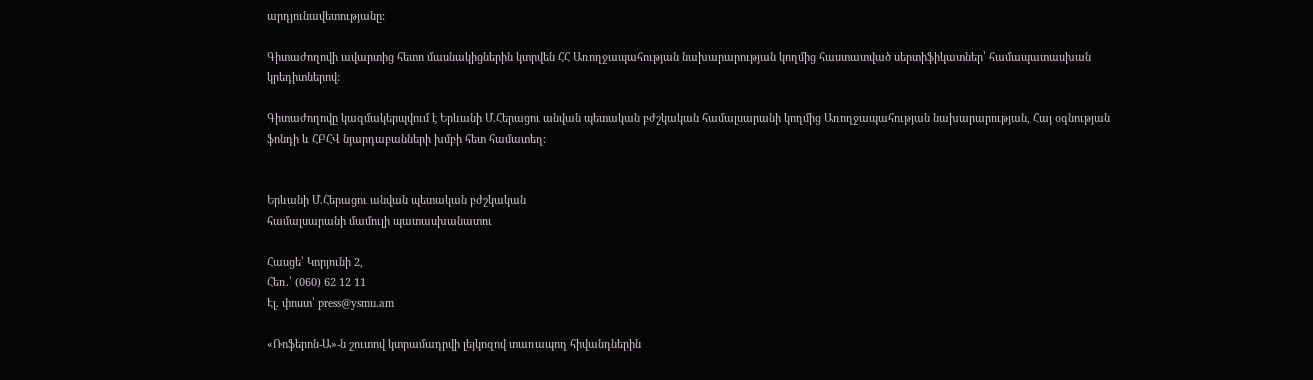արդյունավետությանը:

Գիտաժողովի ավարտից հետո մասնակիցներին կտրվեն ՀՀ Առողջապահության նախարարության կողմից հաստատված սերտիֆիկատներ՝ համապատասխան կրեդիտներով:

Գիտաժողովը կազմակերպվում է Երևանի Մ.Հերացու անվան պետական բժշկական համալսարանի կողմից Առողջապահության նախարարության, Հայ օգնության ֆոնդի և ՀԲՀՎ նյարդաբանների խմբի հետ համատեղ:


Երևանի Մ.Հերացու անվան պետական բժշկական
համալսարանի մամուլի պատասխանատու

Հասցե՝ Կորյունի 2,
Հեռ.՝ (060) 62 12 11
Էլ. փոստ՝ press@ysmu.am

«Ռոֆերոն-Ա»-ն շուտով կտրամադրվի լեյկոզով տառապող հիվանդներին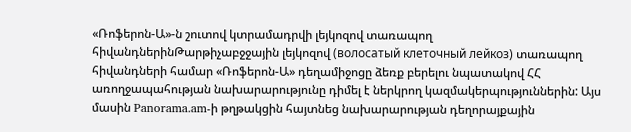«Ռոֆերոն-Ա»-ն շուտով կտրամադրվի լեյկոզով տառապող հիվանդներինԹարթիչաբջջային լեյկոզով (волосатый клеточный лейкоз) տառապող հիվանդների համար «Ռոֆերոն-Ա» դեղամիջոցը ձեռք բերելու նպատակով ՀՀ առողջապահության նախարարությունը դիմել է ներկրող կազմակերպություններին: Այս մասին Panorama.am-ի թղթակցին հայտնեց նախարարության դեղորայքային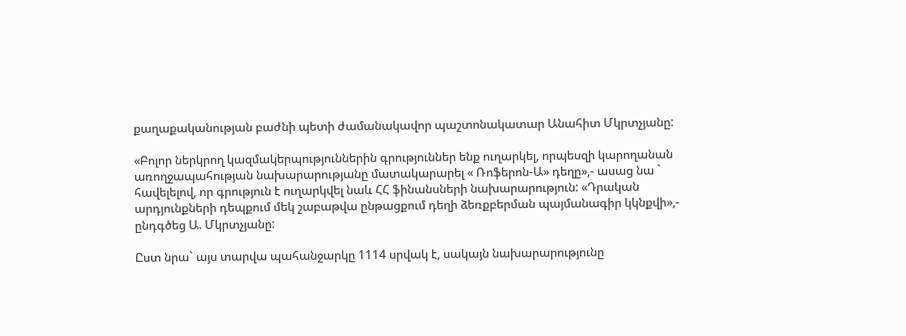քաղաքականության բաժնի պետի ժամանակավոր պաշտոնակատար Անահիտ Մկրտչյանը:

«Բոլոր ներկրող կազմակերպություններին գրություններ ենք ուղարկել, որպեսզի կարողանան առողջապահության նախարարությանը մատակարարել « Ռոֆերոն-Ա» դեղը»,- ասաց նա ` հավելելով, որ գրություն է ուղարկվել նաև ՀՀ ֆինանսների նախարարություն: «Դրական արդյունքների դեպքում մեկ շաբաթվա ընթացքում դեղի ձեռքբերման պայմանագիր կկնքվի»,- ընդգծեց Ա. Մկրտչյանը:

Ըստ նրա` այս տարվա պահանջարկը 1114 սրվակ է, սակայն նախարարությունը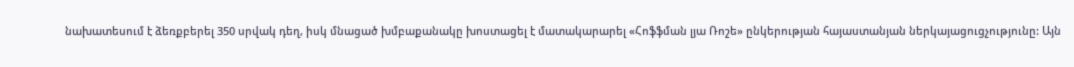նախատեսում է ձեռքբերել 350 սրվակ դեղ, իսկ մնացած խմբաքանակը խոստացել է մատակարարել «Հոֆֆման լյա Ռոշե» ընկերության հայաստանյան ներկայացուցչությունը: Այն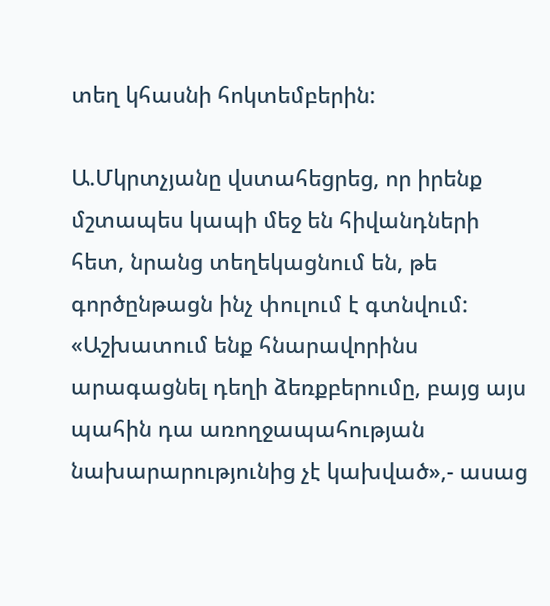տեղ կհասնի հոկտեմբերին:

Ա.Մկրտչյանը վստահեցրեց, որ իրենք մշտապես կապի մեջ են հիվանդների հետ, նրանց տեղեկացնում են, թե գործընթացն ինչ փուլում է գտնվում: «Աշխատում ենք հնարավորինս արագացնել դեղի ձեռքբերումը, բայց այս պահին դա առողջապահության նախարարությունից չէ կախված»,- ասաց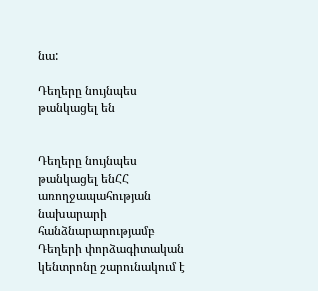նա:

Դեղերը նույնպես թանկացել են


Դեղերը նույնպես թանկացել ենՀՀ առողջապահության նախարարի հանձնարարությամբ Դեղերի փորձագիտական կենտրոնը շարունակում է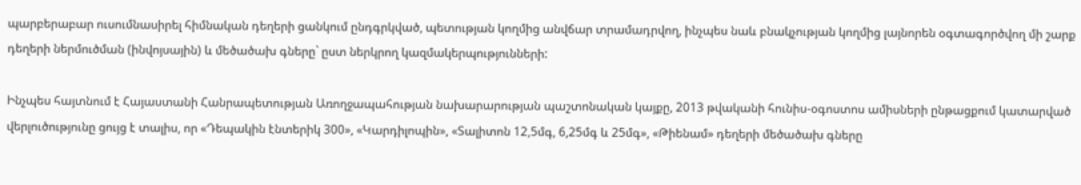պարբերաբար ուսումնասիրել հիմնական դեղերի ցանկում ընդգրկված, պետության կողմից անվճար տրամադրվող, ինչպես նաև բնակչության կողմից լայնորեն օգտագործվող մի շարք դեղերի ներմուծման (ինվոյսային) և մեծածախ գները` ըստ ներկրող կազմակերպությունների:

Ինչպես հայտնում է Հայաստանի Հանրապետության Առողջապահության նախարարության պաշտոնական կայքը, 2013 թվականի հունիս-օգոստոս ամիսների ընթացքում կատարված վերլուծությունը ցույց է տալիս, որ «Դեպակին էնտերիկ 300», «Կարդիլոպին», «Տալիտոն 12,5մգ, 6,25մգ և 25մգ», «Թիենամ» դեղերի մեծածախ գները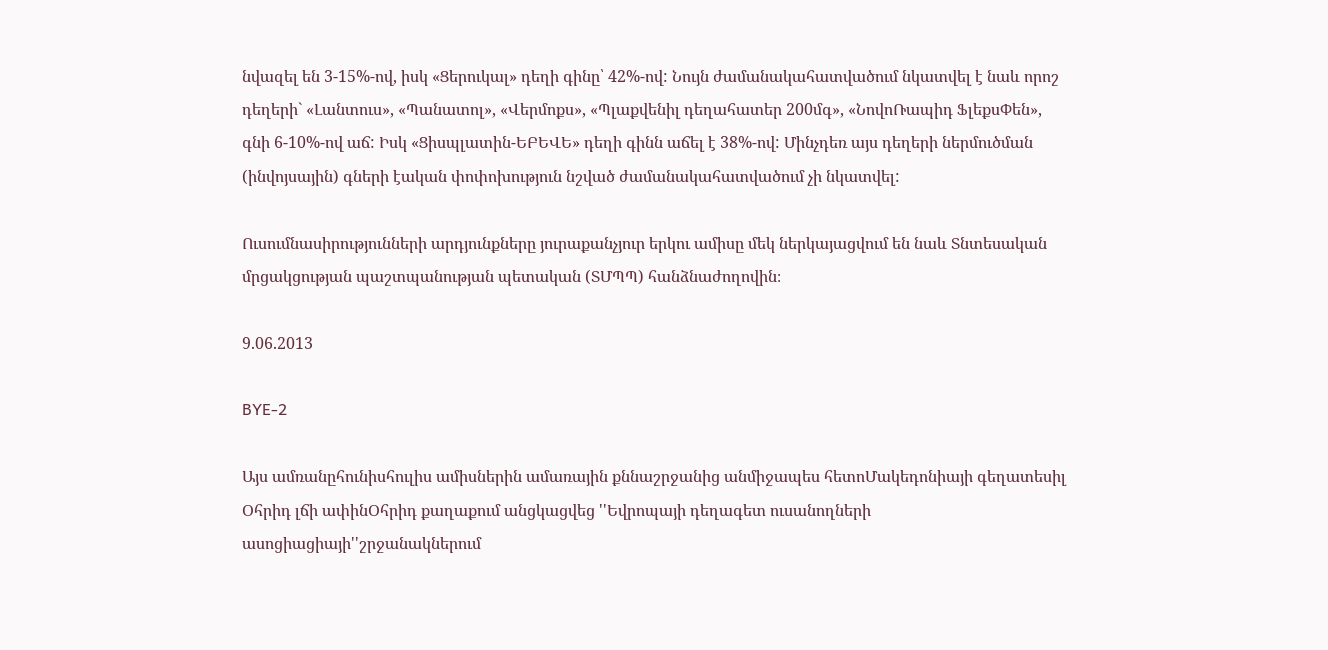նվազել են 3-15%-ով, իսկ «Ցերուկալ» դեղի գինը՝ 42%-ով: Նույն ժամանակահատվածում նկատվել է նաև որոշ դեղերի` «Լանտուս», «Պանատոլ», «Վերմոքս», «Պլաքվենիլ դեղահատեր 200մգ», «ՆովոՌապիդ ՖլեքսՓեն», գնի 6-10%-ով աճ: Իսկ «Ցիսպլատին-ԵԲԵՎԵ» դեղի գինն աճել է 38%-ով: Մինչդեռ այս դեղերի ներմուծման (ինվոյսային) գների էական փոփոխություն նշված ժամանակահատվածում չի նկատվել:

Ուսումնասիրությունների արդյունքները յուրաքանչյուր երկու ամիսը մեկ ներկայացվում են նաև Տնտեսական մրցակցության պաշտպանության պետական (ՏՄՊՊ) հանձնաժողովին։

9.06.2013

BYE-2

Այս ամռանըհունիսհուլիս ամիսներին ամառային քննաշրջանից անմիջապես հետոՄակեդոնիայի գեղատեսիլ Օհրիդ լճի ափինՕհրիդ քաղաքում անցկացվեց ''Եվրոպայի դեղագետ ուսանողների ասոցիացիայի''շրջանակներում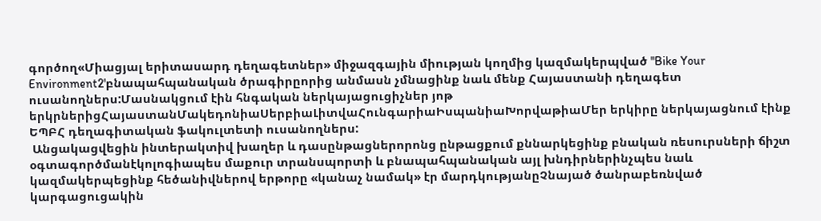գործող«Միացյալ երիտասարդ դեղագետներ» միջազգային միության կողմից կազմակերպված ''Bike Your Environment2'բնապահպանական ծրագիրըորից անմասն չմնացինք նաև մենք Հայաստանի դեղագետ ուսանողներս:Մասնակցում էին հնգական ներկայացուցիչներ յոթ երկրներիցՀայաստանՄակեդոնիաՍերբիաԼիտվաՀունգարիաԻսպանիաԽորվաթիաՄեր երկիրը ներկայացնում էինք ԵՊԲՀ դեղագիտական ֆակուլտետի ուսանողներս:
 Անցակացվեցին ինտերակտիվ խաղեր և դասընթացներորոնց ընթացքում քննարկեցինք բնական ռեսուրսների ճիշտ օգտագործմանէկոլոգիապես մաքուր տրանսպորտի և բնապահպանական այլ խնդիրներինչպես նաև կազմակերպեցինք հեծանիվներով երթորը «կանաչ նամակ» էր մարդկությանըՉնայած ծանրաբեռնված կարգացուցակին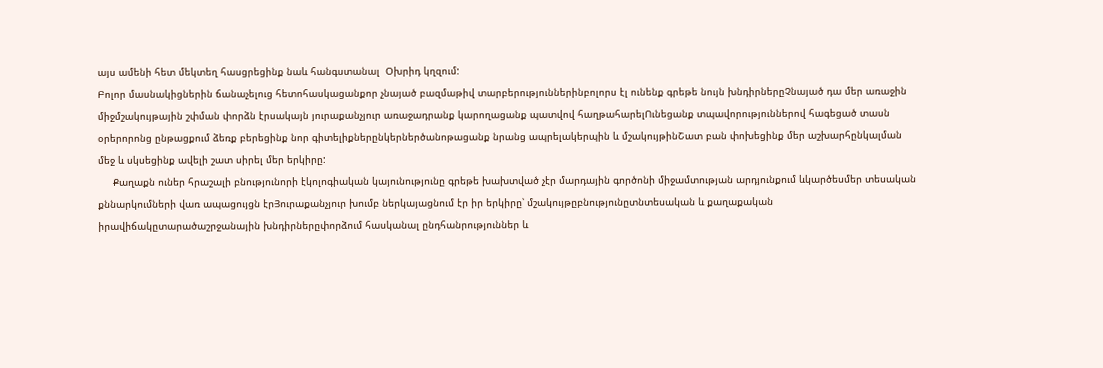այս ամենի հետ մեկտեղ հասցրեցինք նաև հանգստանալ  Օխրիդ կղզում:
Բոլոր մասնակիցներին ճանաչելուց հետոհասկացանքոր չնայած բազմաթիվ տարբերություններինբոլորս էլ ունենք գրեթե նույն խնդիրներըՉնայած դա մեր առաջին միջմշակույթային շփման փորձն էրսակայն յուրաքանչյուր առաջադրանք կարողացանք պատվով հաղթահարելՈւնեցանք տպավորություններով հագեցած տասն օրերորոնց ընթացքում ձեռք բերեցինք նոր գիտելիքներընկերներծանոթացանք նրանց ապրելակերպին և մշակույթինՇատ բան փոխեցինք մեր աշխարհընկալման մեջ և սկսեցինք ավելի շատ սիրել մեր երկիրը:
     Քաղաքն ուներ հրաշալի բնությունորի էկոլոգիական կայունությունը գրեթե խախտված չէր մարդային գործոնի միջամտության արդյունքում ևկարծեսմեր տեսական քննարկումների վառ ապացույցն էրՅուրաքանչյուր խումբ ներկայացնում էր իր երկիրը՝ մշակույթըբնությունըտնտեսական և քաղաքական իրավիճակըտարածաշրջանային խնդիրներըփորձում հասկանալ ընդհանրություններ և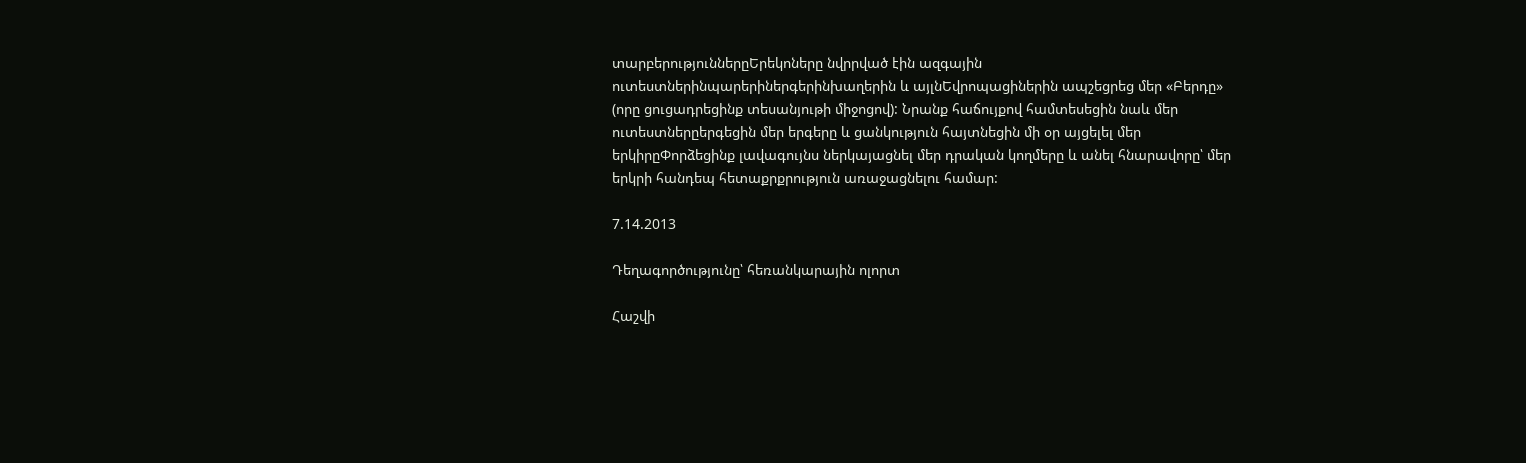տարբերություններըԵրեկոները նվրրված էին ազգային ուտեստներինպարերիներգերինխաղերին և այլնԵվրոպացիներին ապշեցրեց մեր «Բերդը» (որը ցուցադրեցինք տեսանյութի միջոցով): Նրանք հաճույքով համտեսեցին նաև մեր ուտեստներըերգեցին մեր երգերը և ցանկություն հայտնեցին մի օր այցելել մեր երկիրըՓորձեցինք լավագույնս ներկայացնել մեր դրական կողմերը և անել հնարավորը՝ մեր երկրի հանդեպ հետաքրքրություն առաջացնելու համար:

7.14.2013

Դեղագործությունը՝ հեռանկարային ոլորտ

Հաշվի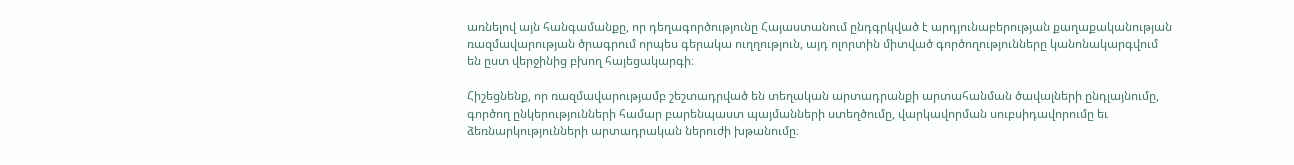առնելով այն հանգամանքը, որ դեղագործությունը Հայաստանում ընդգրկված է արդյունաբերության քաղաքականության ռազմավարության ծրագրում որպես գերակա ուղղություն, այդ ոլորտին միտված գործողությունները կանոնակարգվում են ըստ վերջինից բխող հայեցակարգի։

Հիշեցնենք, որ ռազմավարությամբ շեշտադրված են տեղական արտադրանքի արտահանման ծավալների ընդլայնումը, գործող ընկերությունների համար բարենպաստ պայմանների ստեղծումը, վարկավորման սուբսիդավորումը եւ ձեռնարկությունների արտադրական ներուժի խթանումը։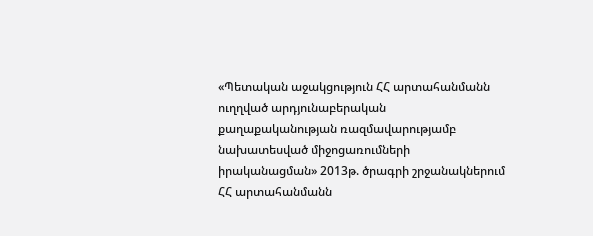«Պետական աջակցություն ՀՀ արտահանմանն ուղղված արդյունաբերական քաղաքականության ռազմավարությամբ նախատեսված միջոցառումների իրականացման» 2013թ. ծրագրի շրջանակներում ՀՀ արտահանմանն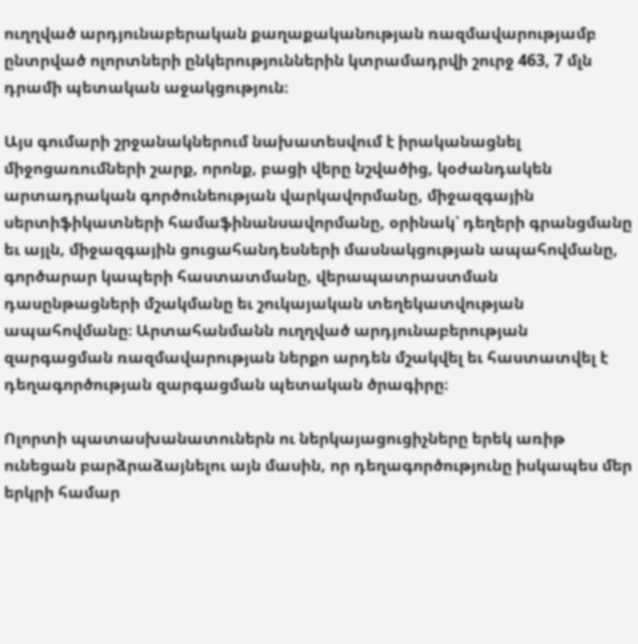ուղղված արդյունաբերական քաղաքականության ռազմավարությամբ ընտրված ոլորտների ընկերություններին կտրամադրվի շուրջ 463, 7 մլն դրամի պետական աջակցություն։

Այս գումարի շրջանակներում նախատեսվում է իրականացնել միջոցառումների շարք, որոնք, բացի վերը նշվածից, կօժանդակեն արտադրական գործունեության վարկավորմանը, միջազգային սերտիֆիկատների համաֆինանսավորմանը, օրինակ՝ դեղերի գրանցմանը եւ այլն, միջազգային ցուցահանդեսների մասնակցության ապահովմանը, գործարար կապերի հաստատմանը, վերապատրաստման դասընթացների մշակմանը եւ շուկայական տեղեկատվության ապահովմանը։ Արտահանմանն ուղղված արդյունաբերության զարգացման ռազմավարության ներքո արդեն մշակվել եւ հաստատվել է դեղագործության զարգացման պետական ծրագիրը։

Ոլորտի պատասխանատուներն ու ներկայացուցիչները երեկ առիթ ունեցան բարձրաձայնելու այն մասին, որ դեղագործությունը իսկապես մեր երկրի համար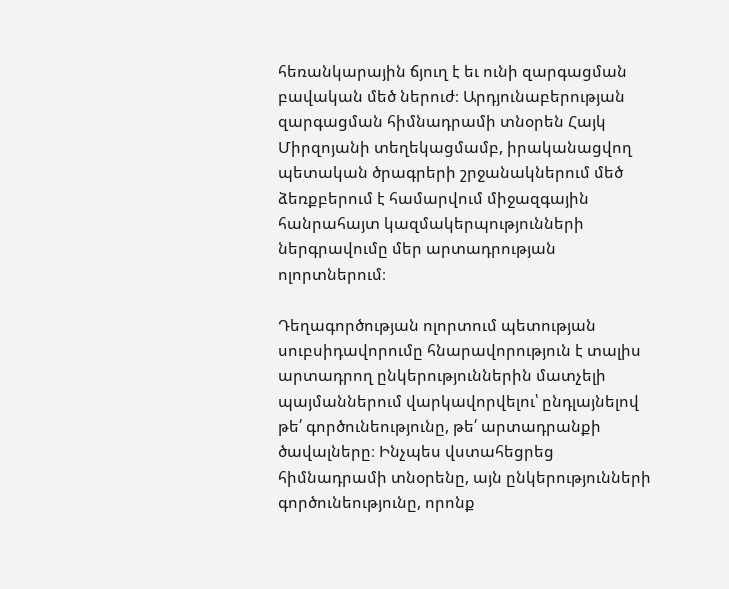հեռանկարային ճյուղ է եւ ունի զարգացման բավական մեծ ներուժ։ Արդյունաբերության զարգացման հիմնադրամի տնօրեն Հայկ Միրզոյանի տեղեկացմամբ, իրականացվող պետական ծրագրերի շրջանակներում մեծ ձեռքբերում է համարվում միջազգային հանրահայտ կազմակերպությունների ներգրավումը մեր արտադրության ոլորտներում։

Դեղագործության ոլորտում պետության սուբսիդավորումը հնարավորություն է տալիս արտադրող ընկերություններին մատչելի պայմաններում վարկավորվելու՝ ընդլայնելով թե՛ գործունեությունը, թե՛ արտադրանքի ծավալները։ Ինչպես վստահեցրեց հիմնադրամի տնօրենը, այն ընկերությունների գործունեությունը, որոնք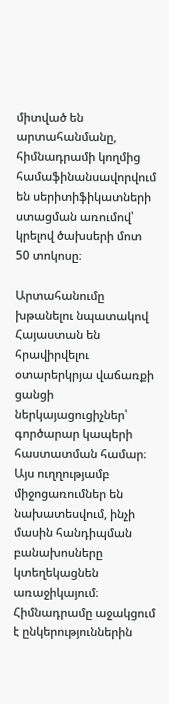միտված են արտահանմանը, հիմնադրամի կողմից համաֆինանսավորվում են սերիտիֆիկատների ստացման առումով՝ կրելով ծախսերի մոտ 50 տոկոսը։

Արտահանումը խթանելու նպատակով Հայաստան են հրավիրվելու օտարերկրյա վաճառքի ցանցի ներկայացուցիչներ՝ գործարար կապերի հաստատման համար։ Այս ուղղությամբ միջոցառումներ են նախատեսվում, ինչի մասին հանդիպման բանախոսները կտեղեկացնեն առաջիկայում։ Հիմնադրամը աջակցում է ընկերություններին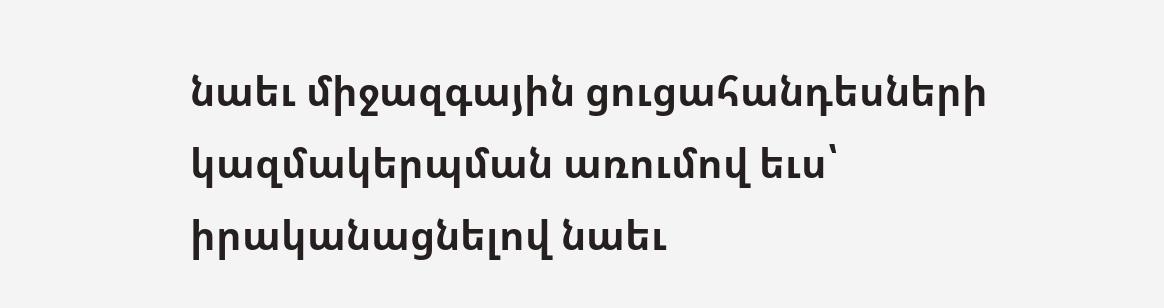նաեւ միջազգային ցուցահանդեսների կազմակերպման առումով եւս՝ իրականացնելով նաեւ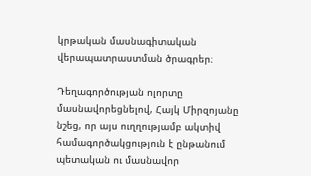կրթական մասնագիտական վերապատրաստման ծրագրեր։

Դեղագործության ոլորտը մասնավորեցնելով, Հայկ Միրզոյանը նշեց, որ այս ուղղությամբ ակտիվ համագործակցություն է ընթանում պետական ու մասնավոր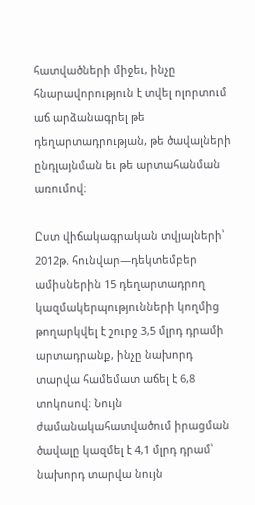հատվածների միջեւ, ինչը հնարավորություն է տվել ոլորտում աճ արձանագրել թե դեղարտադրության, թե ծավալների ընդլայնման եւ թե արտահանման առումով։

Ըստ վիճակագրական տվյալների՝ 2012թ. հունվար—դեկտեմբեր ամիսներին 15 դեղարտադրող կազմակերպությունների կողմից թողարկվել է շուրջ 3,5 մլրդ դրամի արտադրանք, ինչը նախորդ տարվա համեմատ աճել է 6,8 տոկոսով։ Նույն ժամանակահատվածում իրացման ծավալը կազմել է 4,1 մլրդ դրամ՝ նախորդ տարվա նույն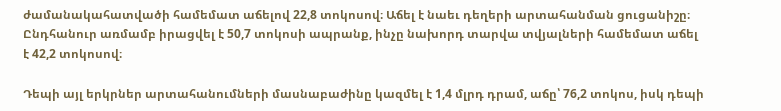ժամանակահատվածի համեմատ աճելով 22,8 տոկոսով։ Աճել է նաեւ դեղերի արտահանման ցուցանիշը։ Ընդհանուր առմամբ իրացվել է 50,7 տոկոսի ապրանք, ինչը նախորդ տարվա տվյալների համեմատ աճել է 42,2 տոկոսով։

Դեպի այլ երկրներ արտահանումների մասնաբաժինը կազմել է 1,4 մլրդ դրամ, աճը՝ 76,2 տոկոս, իսկ դեպի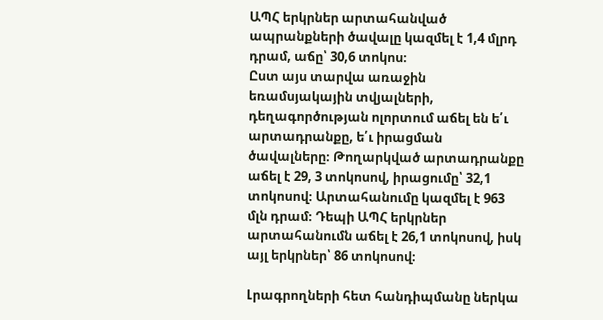ԱՊՀ երկրներ արտահանված ապրանքների ծավալը կազմել է 1,4 մլրդ դրամ, աճը՝ 30,6 տոկոս։
Ըստ այս տարվա առաջին եռամսյակային տվյալների, դեղագործության ոլորտում աճել են ե՛ւ արտադրանքը, ե՛ւ իրացման ծավալները։ Թողարկված արտադրանքը աճել է 29, 3 տոկոսով, իրացումը՝ 32,1 տոկոսով։ Արտահանումը կազմել է 963 մլն դրամ։ Դեպի ԱՊՀ երկրներ արտահանումն աճել է 26,1 տոկոսով, իսկ այլ երկրներ՝ 86 տոկոսով։

Լրագրողների հետ հանդիպմանը ներկա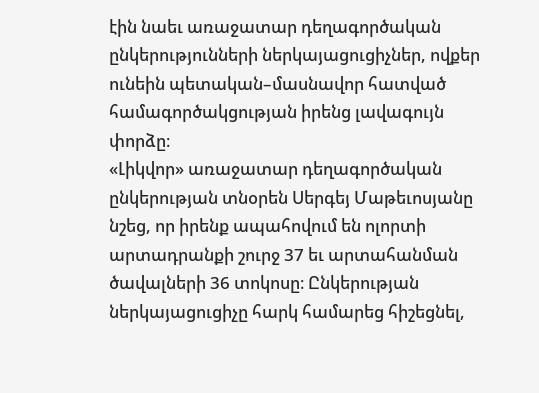էին նաեւ առաջատար դեղագործական ընկերությունների ներկայացուցիչներ, ովքեր ունեին պետական–մասնավոր հատված համագործակցության իրենց լավագույն փորձը։
«Լիկվոր» առաջատար դեղագործական ընկերության տնօրեն Սերգեյ Մաթեւոսյանը նշեց, որ իրենք ապահովում են ոլորտի արտադրանքի շուրջ 37 եւ արտահանման ծավալների 36 տոկոսը։ Ընկերության ներկայացուցիչը հարկ համարեց հիշեցնել,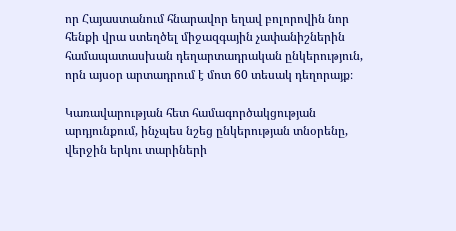որ Հայաստանում հնարավոր եղավ բոլորովին նոր հենքի վրա ստեղծել միջազգային չափանիշներին համապատասխան դեղարտադրական ընկերություն, որն այսօր արտադրում է մոտ 60 տեսակ դեղորայք։

Կառավարության հետ համագործակցության արդյունքում, ինչպես նշեց ընկերության տնօրենը, վերջին երկու տարիների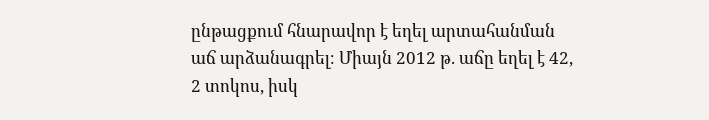ընթացքում հնարավոր է եղել արտահանման աճ արձանագրել։ Միայն 2012 թ. աճը եղել է 42, 2 տոկոս, իսկ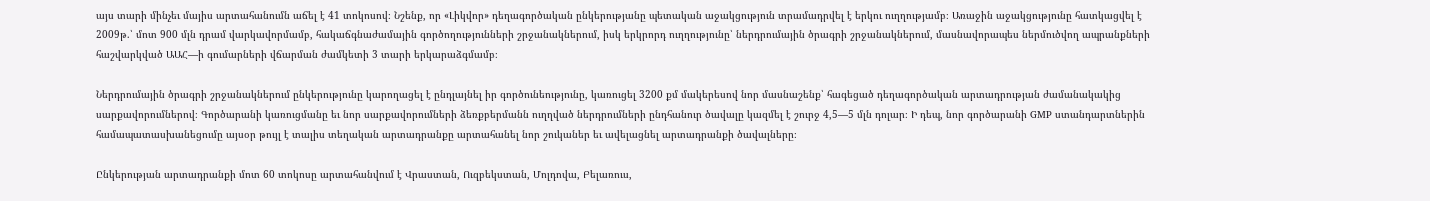այս տարի մինչեւ մայիս արտահանումն աճել է 41 տոկոսով։ Նշենք, որ «Լիկվոր» դեղագործական ընկերությանը պետական աջակցություն տրամադրվել է երկու ուղղությամբ։ Առաջին աջակցությունը հատկացվել է 2009թ.՝ մոտ 900 մլն դրամ վարկավորմամբ, հակաճգնաժամային գործողությունների շրջանակներում, իսկ երկրորդ ուղղությունը՝ ներդրումային ծրագրի շրջանակներում, մասնավորապես ներմուծվող ապրանքների հաշվարկված ԱԱՀ—ի գումարների վճարման ժամկետի 3 տարի երկարաձգմամբ։

Ներդրումային ծրագրի շրջանակներում ընկերությունը կարողացել է ընդլայնել իր գործունեությունը, կառուցել 3200 քմ մակերեսով նոր մասնաշենք՝ հագեցած դեղագործական արտադրության ժամանակակից սարքավորումներով։ Գործարանի կառուցմանը եւ նոր սարքավորումների ձեռքբերմանն ուղղված ներդրումների ընդհանուր ծավալը կազմել է շուրջ 4,5—5 մլն դոլար։ Ի դեպ, նոր գործարանի GMP ստանդարտներին համապատասխանեցումը այսօր թույլ է տալիս տեղական արտադրանքը արտահանել նոր շուկաներ եւ ավելացնել արտադրանքի ծավալները։

Ընկերության արտադրանքի մոտ 60 տոկոսը արտահանվում է Վրաստան, Ուզբեկստան, Մոլդովա, Բելառուս,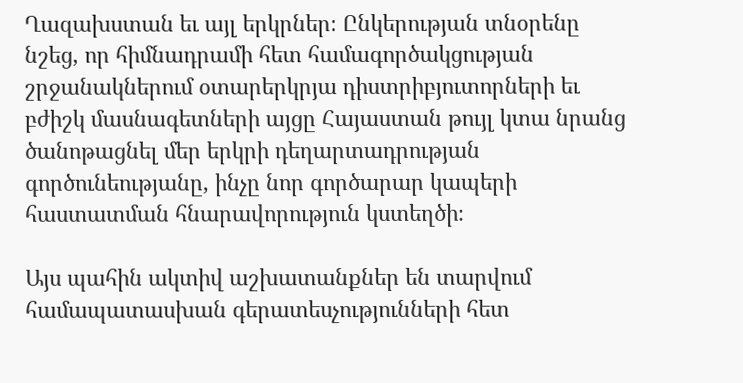Ղազախստան եւ այլ երկրներ։ Ընկերության տնօրենը նշեց, որ հիմնադրամի հետ համագործակցության շրջանակներում օտարերկրյա դիստրիբյուտորների եւ բժիշկ մասնագետների այցը Հայաստան թույլ կտա նրանց ծանոթացնել մեր երկրի դեղարտադրության գործունեությանը, ինչը նոր գործարար կապերի հաստատման հնարավորություն կստեղծի։

Այս պահին ակտիվ աշխատանքներ են տարվում համապատասխան գերատեսչությունների հետ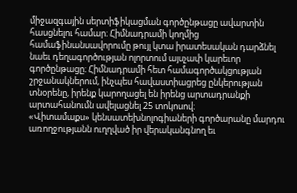միջազգային սերտիֆիկացման գործընթացը ավարտին հասցնելու համար։ Հիմնադրամի կողմից համաֆինանսավորումը թույլ կտա իրատեսական դարձնել նաեւ դեղագործության ոլորտում այսչափ կարեւոր գործընթացը։ Հիմնադրամի հետ համագործակցության շրջանակներում, ինչպես հավաստիացրեց ընկերության տնօրենը, իրենք կարողացել են իրենց արտադրանքի արտահանումն ավելացնել 25 տոկոսով։
«Վիտամաքս» կենսատեխնոլոգիաների գործարանը մարդու առողջությանն ուղղված իր վերականգնող եւ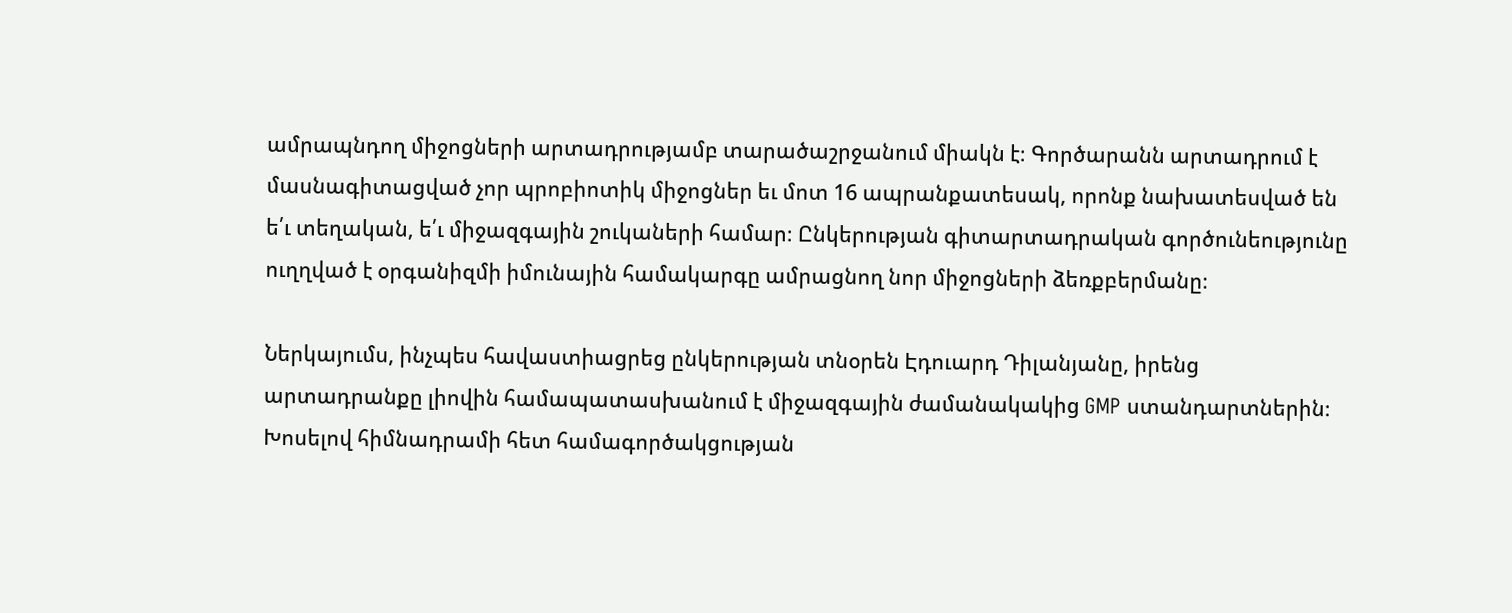ամրապնդող միջոցների արտադրությամբ տարածաշրջանում միակն է։ Գործարանն արտադրում է մասնագիտացված չոր պրոբիոտիկ միջոցներ եւ մոտ 16 ապրանքատեսակ, որոնք նախատեսված են ե՛ւ տեղական, ե՛ւ միջազգային շուկաների համար։ Ընկերության գիտարտադրական գործունեությունը ուղղված է օրգանիզմի իմունային համակարգը ամրացնող նոր միջոցների ձեռքբերմանը։

Ներկայումս, ինչպես հավաստիացրեց ընկերության տնօրեն Էդուարդ Դիլանյանը, իրենց արտադրանքը լիովին համապատասխանում է միջազգային ժամանակակից GMP ստանդարտներին։ Խոսելով հիմնադրամի հետ համագործակցության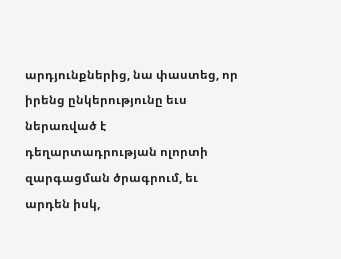արդյունքներից, նա փաստեց, որ իրենց ընկերությունը եւս ներառված է դեղարտադրության ոլորտի զարգացման ծրագրում, եւ արդեն իսկ,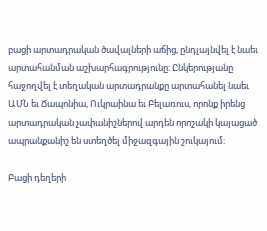բացի արտադրական ծավալների աճից, ընդլայնվել է նաեւ արտահանման աշխարհագրությունը։ Ընկերությանը հաջողվել է տեղական արտադրանքը արտահանել նաեւ ԱՄՆ եւ Ճապոնիա, Ուկրաինա եւ Բելառուս, որոնք իրենց արտադրական չափանիշներով արդեն որոշակի կայացած ապրանքանիշ են ստեղծել միջազգային շուկայում։

Բացի դեղերի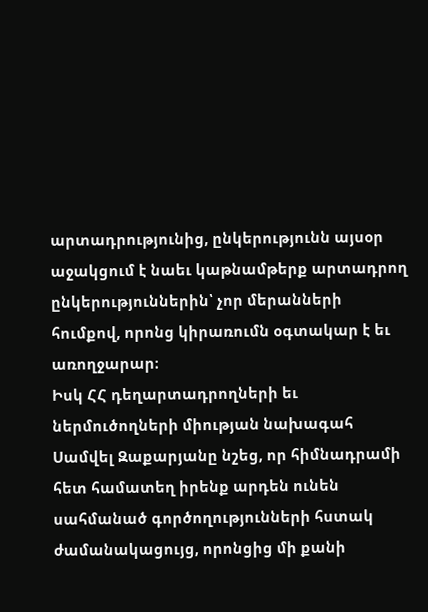արտադրությունից, ընկերությունն այսօր աջակցում է նաեւ կաթնամթերք արտադրող ընկերություններին՝ չոր մերանների հումքով, որոնց կիրառումն օգտակար է եւ առողջարար։
Իսկ ՀՀ դեղարտադրողների եւ ներմուծողների միության նախագահ Սամվել Զաքարյանը նշեց, որ հիմնադրամի հետ համատեղ իրենք արդեն ունեն սահմանած գործողությունների հստակ ժամանակացույց, որոնցից մի քանի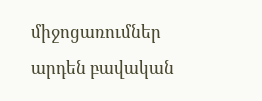միջոցառումներ արդեն բավական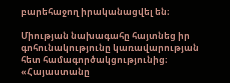բարեհաջող իրականացվել են։

Միության նախագահը հայտնեց իր գոհունակությունը կառավարության հետ համագործակցությունից։ «Հայաստանը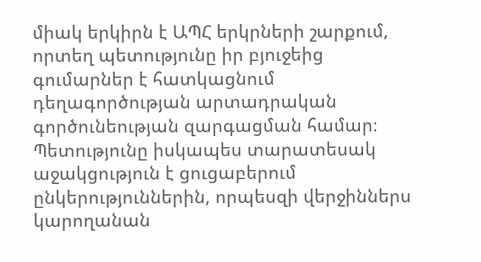միակ երկիրն է ԱՊՀ երկրների շարքում, որտեղ պետությունը իր բյուջեից գումարներ է հատկացնում դեղագործության արտադրական գործունեության զարգացման համար։ Պետությունը իսկապես տարատեսակ աջակցություն է ցուցաբերում ընկերություններին, որպեսզի վերջիններս կարողանան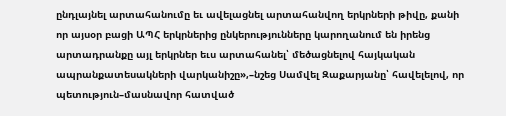ընդլայնել արտահանումը եւ ավելացնել արտահանվող երկրների թիվը, քանի որ այսօր բացի ԱՊՀ երկրներից ընկերությունները կարողանում են իրենց արտադրանքը այլ երկրներ եւս արտահանել՝ մեծացնելով հայկական ապրանքատեսակների վարկանիշը»,–նշեց Սամվել Զաքարյանը՝ հավելելով, որ պետություն–մասնավոր հատված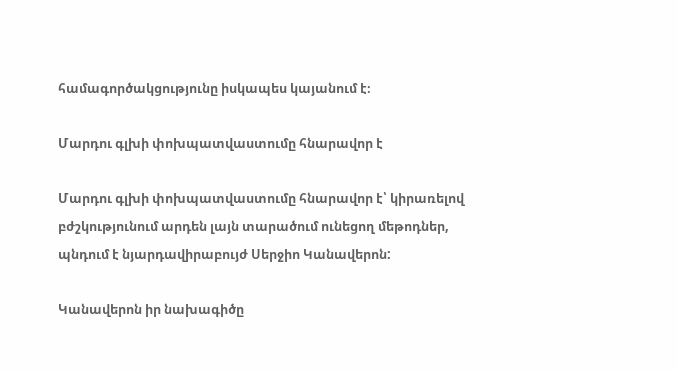համագործակցությունը իսկապես կայանում է։

Մարդու գլխի փոխպատվաստումը հնարավոր է

Մարդու գլխի փոխպատվաստումը հնարավոր է՝ կիրառելով բժշկությունում արդեն լայն տարածում ունեցող մեթոդներ, պնդում է նյարդավիրաբույժ Սերջիո Կանավերոն:

Կանավերոն իր նախագիծը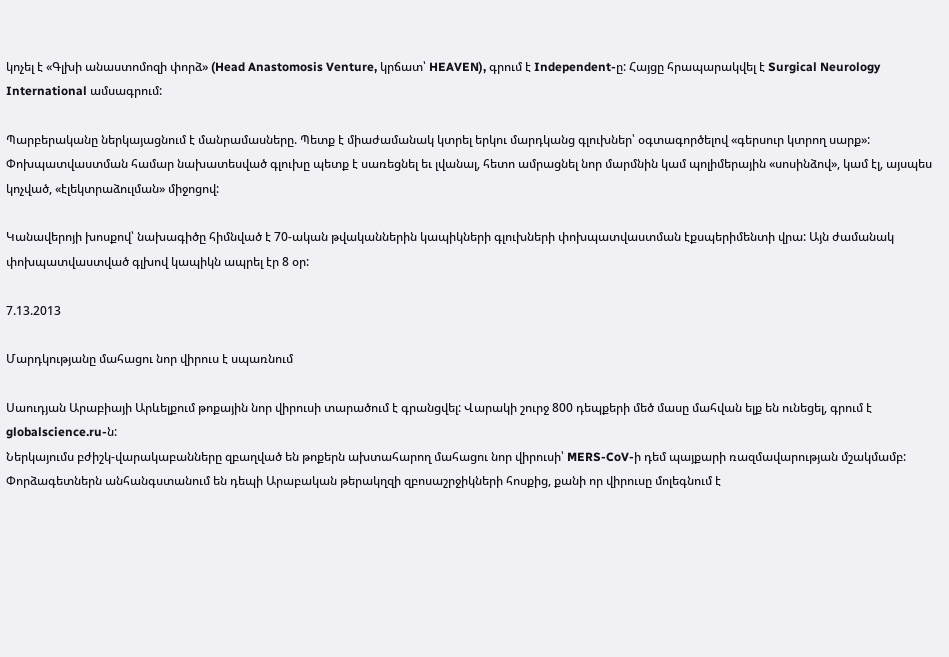կոչել է «Գլխի անաստոմոզի փորձ» (Head Anastomosis Venture, կրճատ՝ HEAVEN), գրում է Independent-ը: Հայցը հրապարակվել է Surgical Neurology International ամսագրում:

Պարբերականը ներկայացնում է մանրամասները. Պետք է միաժամանակ կտրել երկու մարդկանց գլուխներ՝ օգտագործելով «գերսուր կտրող սարք»: Փոխպատվաստման համար նախատեսված գլուխը պետք է սառեցնել եւ լվանալ, հետո ամրացնել նոր մարմնին կամ պոլիմերային «սոսինձով», կամ էլ, այսպես կոչված, «էլեկտրաձուլման» միջոցով:

Կանավերոյի խոսքով՝ նախագիծը հիմնված է 70-ական թվականներին կապիկների գլուխների փոխպատվաստման էքսպերիմենտի վրա: Այն ժամանակ փոխպատվաստված գլխով կապիկն ապրել էր 8 օր:

7.13.2013

Մարդկությանը մահացու նոր վիրուս է սպառնում

Սաուդյան Արաբիայի Արևելքում թոքային նոր վիրուսի տարածում է գրանցվել: Վարակի շուրջ 800 դեպքերի մեծ մասը մահվան ելք են ունեցել, գրում է globalscience.ru-ն:
Ներկայումս բժիշկ-վարակաբանները զբաղված են թոքերն ախտահարող մահացու նոր վիրուսի՝ MERS-CoV-ի դեմ պայքարի ռազմավարության մշակմամբ: Փորձագետներն անհանգստանում են դեպի Արաբական թերակղզի զբոսաշրջիկների հոսքից, քանի որ վիրուսը մոլեգնում է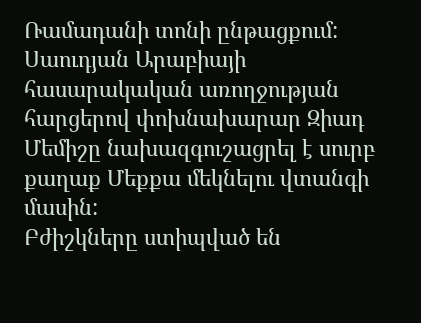Ռամադանի տոնի ընթացքում: Սաուդյան Արաբիայի հասարակական առողջության հարցերով փոխնախարար Զիադ Մեմիշը նախազգուշացրել է սուրբ քաղաք Մեքքա մեկնելու վտանգի մասին:
Բժիշկները ստիպված են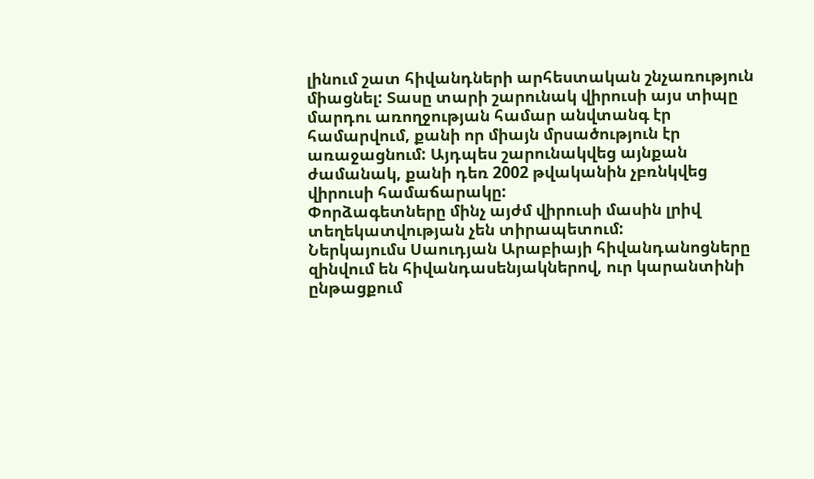լինում շատ հիվանդների արհեստական շնչառություն միացնել: Տասը տարի շարունակ վիրուսի այս տիպը մարդու առողջության համար անվտանգ էր համարվում, քանի որ միայն մրսածություն էր առաջացնում: Այդպես շարունակվեց այնքան ժամանակ, քանի դեռ 2002 թվականին չբռնկվեց վիրուսի համաճարակը:
Փորձագետները մինչ այժմ վիրուսի մասին լրիվ տեղեկատվության չեն տիրապետում:
Ներկայումս Սաուդյան Արաբիայի հիվանդանոցները զինվում են հիվանդասենյակներով, ուր կարանտինի ընթացքում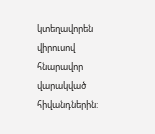կտեղավորեն վիրուսով հնարավոր վարակված հիվանդներին: